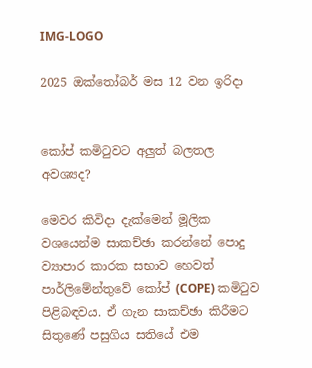IMG-LOGO

2025 ඔක්තෝබර් මස 12 වන ඉරිදා


කෝප් කමිටුවට අලුත් බලතල අවශ්‍යද?

මෙවර කිවිදා දැක්මෙන් මූලික වශයෙන්ම සාකච්ඡා කරන්නේ පොදු ව්‍යාපාර කාරක සභාව හෙවත් පාර්ලිමේන්තුවේ කෝප් (COPE) කමිටුව පිළිබඳවය. ඒ ගැන සාකච්ඡා කිරීමට සිතුණේ පසුගිය සතියේ එම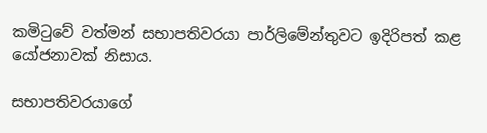කමිටුවේ වත්මන් සභාපතිවරයා පාර්ලිමේන්තුවට ඉදිරිපත් කළ යෝජනාවක් නිසාය.

සභාපතිවරයාගේ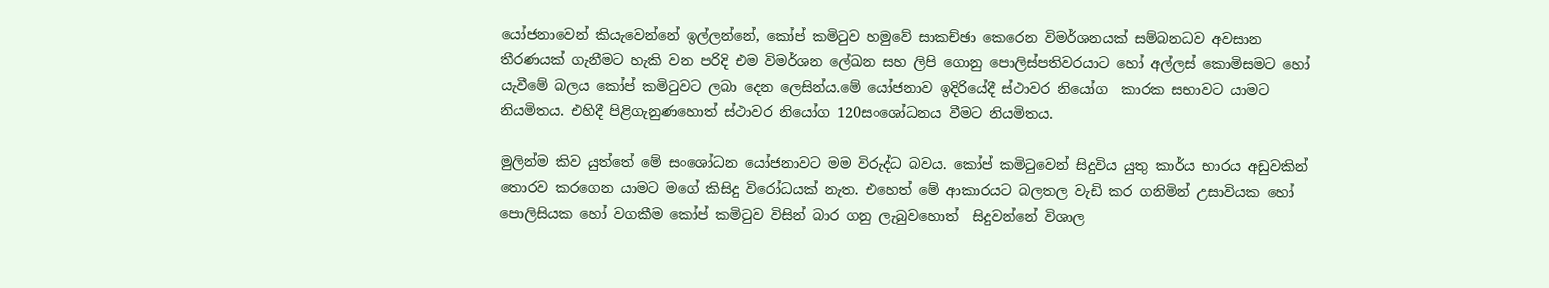යෝජනාවෙන් කියැවෙන්නේ ඉල්ලන්නේ, කෝප් කමිටුව හමුවේ සාකච්ඡා කෙරෙන විමර්ශනයක් සම්බනධව අවසාන තීරණයක් ගැනීමට හැකි වන පරිදි එම විමර්ශන ලේඛන සහ ලිපි ගොනු පොලිස්පතිවරයාට හෝ අල්ලස් කොමිසමට හෝ යැවීමේ බලය කෝප් කමිටුවට ලබා දෙන ලෙසින්ය.මේ යෝජනාව ඉදිරියේදී ස්ථාවර නියෝග  කාරක සභාවට යාමට නියමිතය. එහිදී පිළිගැනුණහොත් ස්ථාවර නියෝග 120සංශෝධනය වීමට නියමිතය.

මුලින්ම කිව යුත්තේ මේ සංශෝධන යෝජනාවට මම විරුද්ධ බවය. කෝප් කමිටුවෙන් සිදුවිය යුතු කාර්ය භාරය අඩුවකින් තොරව කරගෙන යාමට මගේ කිසිදු විරෝධයක් නැත. එහෙත් මේ ආකාරයට බලතල වැඩි කර ගනිමින් උසාවියක හෝ පොලිසියක හෝ වගකීම කෝප් කමිටුව විසින් බාර ගනු ලැබුවහොත්  සිදුවන්නේ විශාල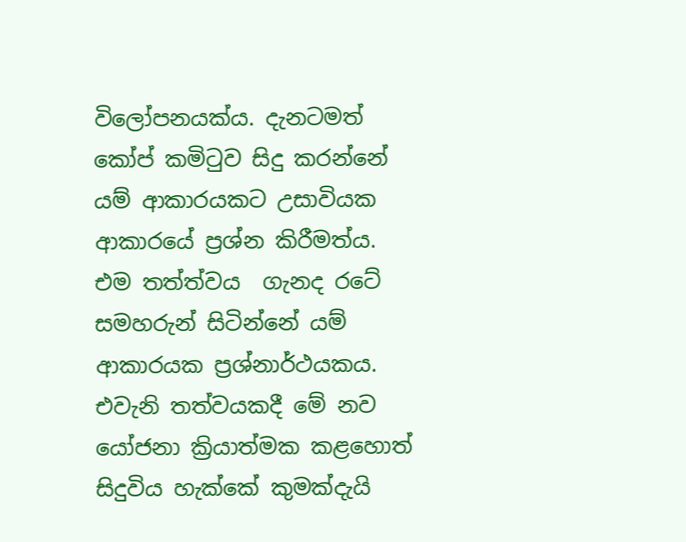විලෝපනයක්ය. දැනටමත් කෝප් කමිටුව සිදු කරන්නේ යම් ආකාරයකට උසාවියක ආකාරයේ ප්‍රශ්න කිරීමත්ය. එම තත්ත්වය  ගැනද රටේ සමහරුන් සිටින්නේ යම් ආකාරයක ප්‍රශ්නාර්ථයකය. එවැනි තත්වයකදී මේ නව යෝජනා ක්‍රියාත්මක කළහොත් සිදුවිය හැක්කේ කුමක්දැයි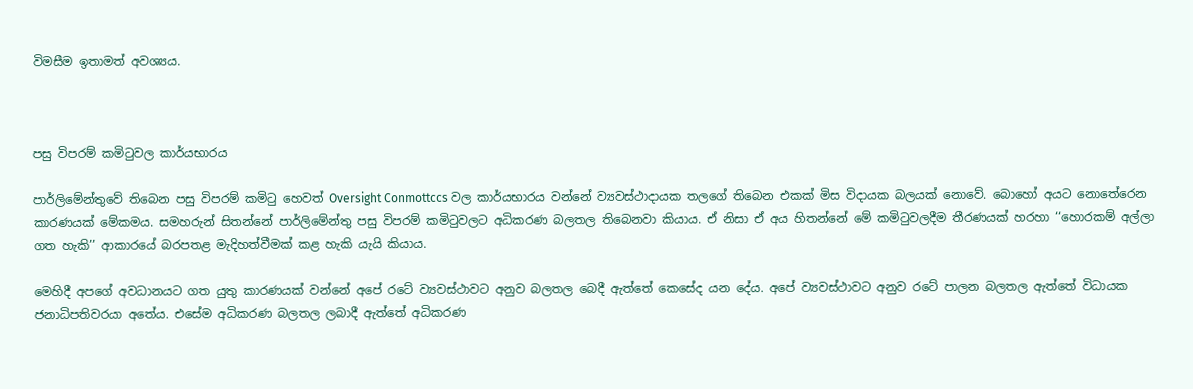විමසීම ඉතාමත් අවශ්‍යය.



පසු විපරම් කමිටුවල කාර්යභාරය

පාර්ලිමේන්තුවේ තිබෙන පසු විපරම් කමිටු හෙවත් Oversight Conmottccs වල කාර්යභාරය වන්නේ ව්‍යවස්ථාදායක තලගේ තිබෙන එකක් මිස විදායක බලයක් නොවේ. බොහෝ අයට නොතේරෙන කාරණයක් මේකමය. සමහරුන් සිතන්නේ පාර්ලිමේන්තු පසු විපරම් කමිටුවලට අධිකරණ බලතල තිබෙනවා කියාය. ඒ නිසා ඒ අය හිතන්නේ මේ කමිටුවලදීම තීරණයක් හරහා ‘‘හොරකම් අල්ලා ගත හැකි’’ ආකාරයේ බරපතළ මැදිහත්වීමක් කළ හැකි යැයි කියාය.

මෙහිදී අපගේ අවධානයට ගත යුතු කාරණයක් වන්නේ අපේ රටේ ව්‍යවස්ථාවට අනුව බලතල බෙදී ඇත්තේ කෙසේද යන දේය. අපේ ව්‍යවස්ථාවට අනුව රටේ පාලන බලතල ඇත්තේ විධායක ජනාධිපතිවරයා අතේය. එසේම අධිකරණ බලතල ලබාදී ඇත්තේ අධිකරණ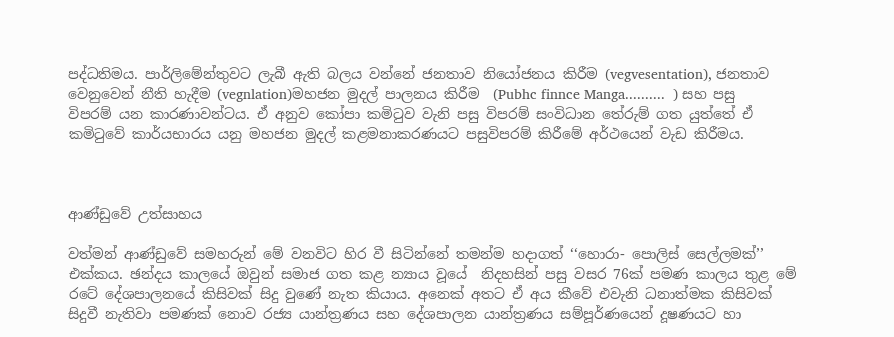පද්ධතිමය. පාර්ලිමේන්තුවට ලැබී ඇති බලය වන්නේ ජනතාව නියෝජනය කිරීම (vegvesentation), ජනතාව වෙනුවෙන් නීති හැදීම (vegnlation)මහජන මුදල් පාලනය කිරීම  (Pubhc finnce Manga..........  ) සහ පසු විපරම් යන කාරණාවන්ටය. ඒ අනුව කෝපා කමිටුව වැනි පසු විපරම් සංවිධාන තේරුම් ගත යුත්තේ ඒ කමිටුවේ කාර්යභාරය යනු මහජන මුදල් කළමනාකරණයට පසුවිපරම් කිරීමේ අර්ථයෙන් වැඩ කිරීමය.



ආණ්ඩුවේ උත්සාහය

වත්මන් ආණ්ඩුවේ සමහරුන් මේ වනවිට හිර වී සිටින්නේ තමන්ම හදාගත් ‘‘හොරා- පොලිස් සෙල්ලමක්’’ එක්කය. ඡන්දය කාලයේ ඔවුන් සමාජ ගත කළ න්‍යාය වූයේ  නිදහසින් පසු වසර 76ක් පමණ කාලය තුළ මේ රටේ දේශපාලනයේ කිසිවක් සිදු වුණේ නැත කියාය. අනෙක් අතට ඒ අය කීවේ එවැනි ධනාත්මක කිසිවක් සිදුවී නැතිවා පමණක් නොව රජ්‍ය යාන්ත්‍රණය සහ දේශපාලන යාන්ත්‍රණය සම්පූර්ණයෙන් දූෂණයට හා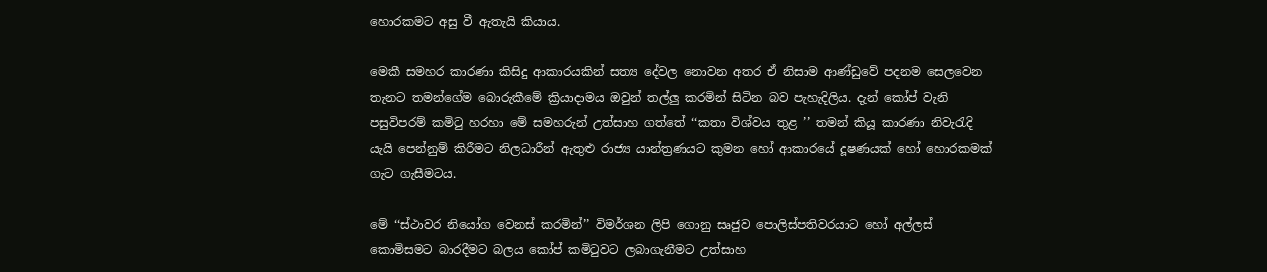හොරකමට අසු වී ඇතැයි කියාය.

මෙකී සමහර කාරණා කිසිදු ආකාරයකින් සත්‍ය දේවල නොවන අතර ඒ නිසාම ආණ්ඩුවේ පදනම සෙලවෙන තැනට තමන්ගේම බොරුකීමේ ක්‍රියාදාමය ඔවුන් තල්ලු කරමින් සිටින බව පැහැදිලිය. දැන් කෝප් වැනි පසුවිපරම් කමිටු හරහා මේ සමහරුන් උත්සාහ ගත්තේ ‘‘කතා විශ්වය තුළ ’’ තමන් කියූ කාරණා නිවැරැදි යැයි පෙන්නුම් කිරීමට නිලධාරීන් ඇතුළු රාජ්‍ය යාන්ත්‍රණයට කුමන හෝ ආකාරයේ දූෂණයක් හෝ හොරකමක් ගැට ගැසීමටය.

මේ ‘‘ස්ථාවර නියෝග වෙනස් කරමින්’’ විමර්ශන ලිපි ගොනු සෘජුව පොලිස්පතිවරයාට හෝ අල්ලස් කොමිසමට බාරදීමට බලය කෝප් කමිටුවට ලබාගැනීමට උත්සාහ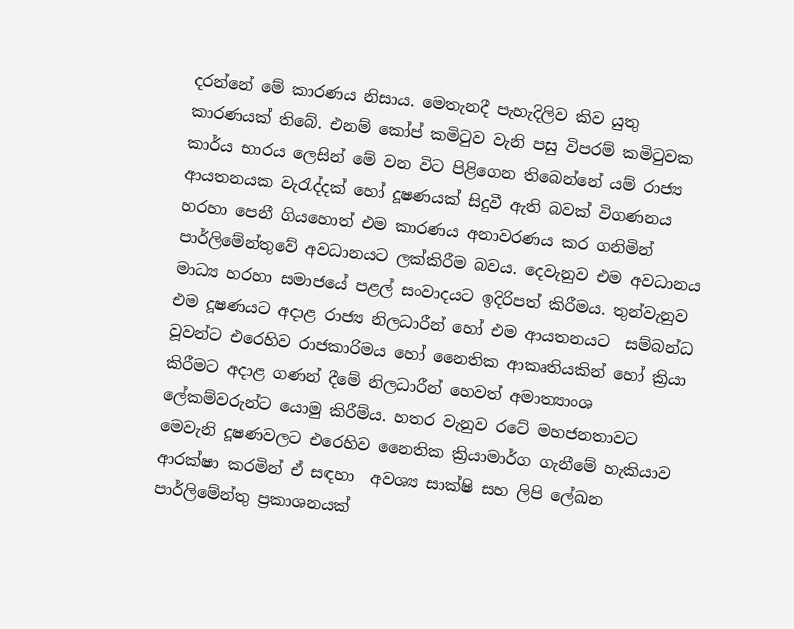දරන්නේ මේ කාරණය නිසාය. මෙතැනදී පැහැදිලිව කිව යුතු කාරණයක් තිබේ. එනම් කෝප් කමිටුව වැනි පසු විපරම් කමිටුවක කාර්ය භාරය ලෙසින් මේ වන විට පිළිගෙන තිබෙන්නේ යම් රාජ්‍ය ආයතනයක වැරැද්දක් හෝ දූෂණයක් සිදුවී ඇති බවක් විගණනය හරහා පෙනී ගියහොත් එම කාරණය අනාවරණය කර ගනිමින් පාර්ලිමේන්තුවේ අවධානයට ලක්කිරීම බවය. දෙවැනුව එම අවධානය මාධ්‍ය හරහා සමාජයේ පළල් සංවාදයට ඉදිරිපත් කිරීමය. තුන්වැනුව එම දූෂණයට අදාළ රාජ්‍ය නිලධාරීන් හෝ එම ආයතනයට  සම්බන්ධ වූවන්ට එරෙහිව රාජකාරිමය හෝ නෛතික ආකෘතියකින් හෝ ක්‍රියා කිරීමට අදාළ ගණන් දීමේ නිලධාරීන් හෙවත් අමාත්‍යාංශ ලේකම්වරුන්ට යොමු කිරීම්ය. හතර වැනුව රටේ මහජනතාවට මෙවැනි දූෂණවලට එරෙහිව නෛතික ක්‍රියාමාර්ග ගැනීමේ හැකියාව ආරක්ෂා කරමින් ඒ සඳහා  අවශ්‍ය සාක්ෂි සහ ලිපි ලේඛන පාර්ලිමේන්තු ප්‍රකාශනයක්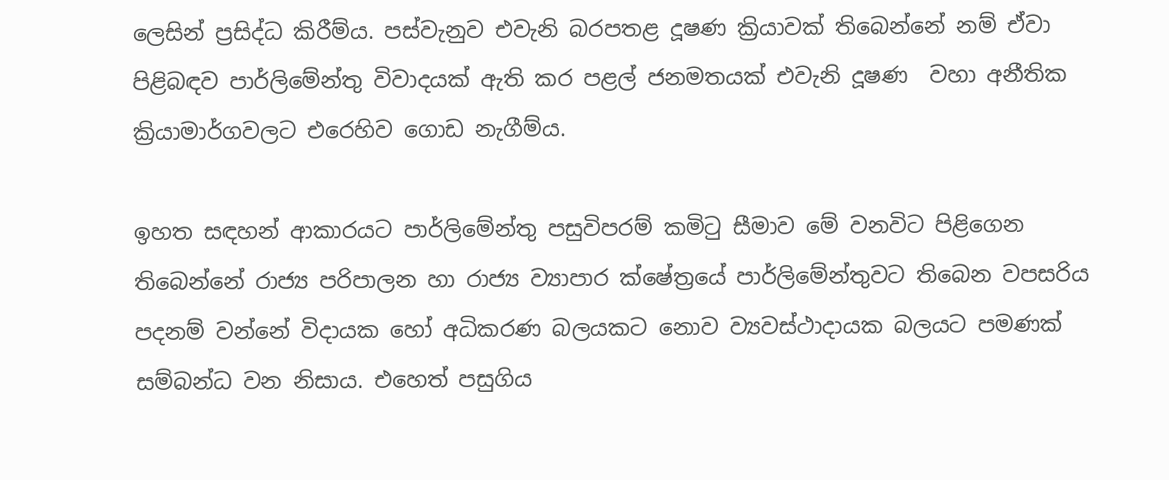ලෙසින් ප්‍රසිද්ධ කිරීම්ය. පස්වැනුව එවැනි බරපතළ දූෂණ ක්‍රියාවක් තිබෙන්නේ නම් ඒවා පිළිබඳව පාර්ලිමේන්තු විවාදයක් ඇති කර පළල් ජනමතයක් එවැනි දූෂණ  වහා අනීතික ක්‍රියාමාර්ගවලට එරෙහිව ගොඩ නැගීම්ය.

ඉහත සඳහන් ආකාරයට පාර්ලිමේන්තු පසුවිපරම් කමිටු සීමාව මේ වනවිට පිළිගෙන තිබෙන්නේ රාජ්‍ය පරිපාලන හා රාජ්‍ය ව්‍යාපාර ක්ෂේත්‍රයේ පාර්ලිමේන්තුවට තිබෙන වපසරිය පදනම් වන්නේ විදායක හෝ අධිකරණ බලයකට නොව ව්‍යවස්ථාදායක බලයට පමණක් සම්බන්ධ වන නිසාය. එහෙත් පසුගිය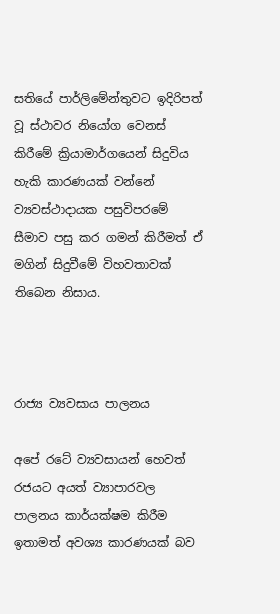සතියේ පාර්ලිමේන්තුවට ඉදිරිපත් වූ ස්ථාවර නියෝග වෙනස් කිරීමේ ක්‍රියාමාර්ගයෙන් සිදුවිය හැකි කාරණයක් වන්නේ ව්‍යවස්ථාදායක පසුවිපරමේ සීමාව පසු කර ගමන් කිරීමත් ඒ  මගින් සිදුවීමේ විහවතාවක් තිබෙන නිසාය.



රාජ්‍ය ව්‍යවසාය පාලනය

අපේ රටේ ව්‍යවසායන් හෙවත් රජයට අයත් ව්‍යාපාරවල පාලනය කාර්යක්ෂම කිරීම ඉතාමත් අවශ්‍ය කාරණයක් බව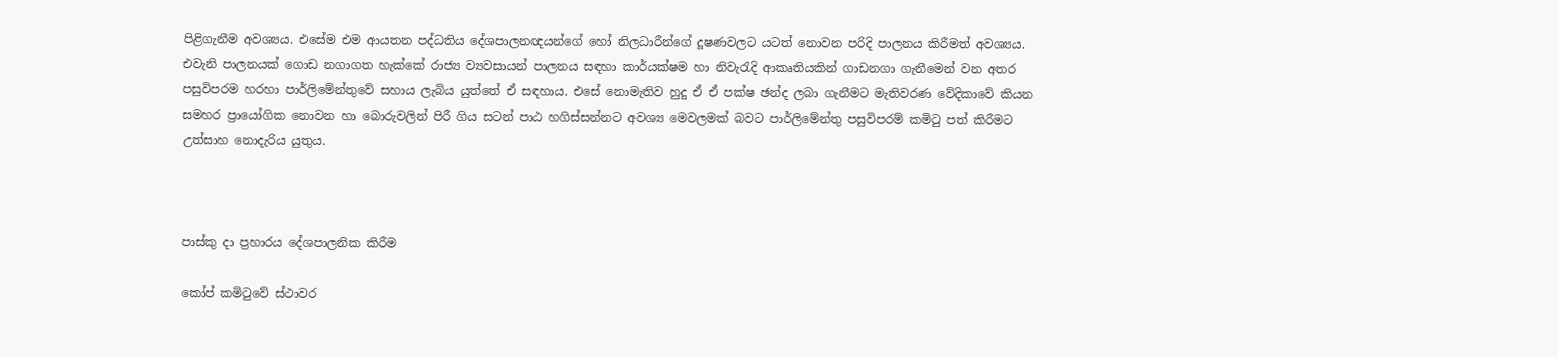පිළිගැනීම අවශ්‍යය. එසේම එම ආයතන පද්ධතිය දේශපාලනඥයන්ගේ හෝ නිලධාරීන්ගේ දූෂණවලට යටත් නොවන පරිදි පාලනය කිරීමත් අවශ්‍යය. එවැනි පාලනයක් ගොඩ නගාගත හැක්කේ රාජ්‍ය ව්‍යවසායන් පාලනය සඳහා කාර්යක්ෂම හා නිවැරැදි ආකෘතියකින් ගාඩනගා ගැනීමෙන් වන අතර පසුවිපරම හරහා පාර්ලිමේන්තුවේ සහාය ලැබිය යුත්තේ ඒ සඳහාය. එසේ නොමැතිව හුදු ඒ ඒ පක්ෂ ඡන්ද ලබා ගැනීමට මැතිවරණ වේදිකාවේ කියන සමහර ප්‍රායෝගික නොවන හා බොරුවලින් පිරී ගිය සටන් පාඨ හගිස්සන්නට අවශ්‍ය මෙවලමක් බවට පාර්ලිමේන්තු පසුවිපරම් කමිටු පත් කිරීමට උත්සාහ නොදැරිය යුතුය.



පාස්කු දා ප්‍රහාරය දේශපාලනික කිරීම

කෝප් කමිටුවේ ස්ථාවර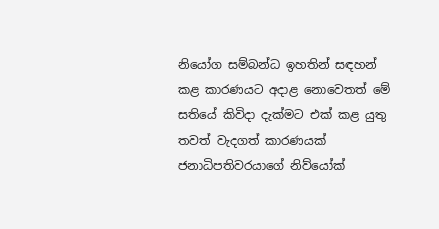නියෝග සම්බන්ධ ඉහතින් සඳහන් කළ කාරණයට අදාළ නොවෙතත් මේ සතියේ කිවිදා දැක්මට එක් කළ යුතු තවත් වැදගත් කාරණයක් ජනාධිපතිවරයාගේ නිව්යෝක්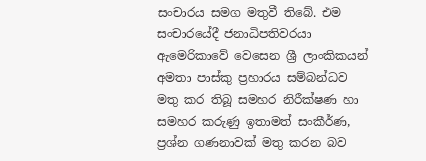සංචාරය සමග මතුවී තිබේ. එම සංචාරයේදී ජනාධිපතිවරයා ඇමෙරිකාවේ වෙසෙන ශ්‍රී ලාංකිකයන් අමතා පාස්කු ප්‍රහාරය සම්බන්ධව මතු කර තිබූ සමහර නිරීක්ෂණ හා සමහර කරුණු ඉතාමත් සංකීර්ණ, ප්‍රශ්න ගණනාවක් මතු කරන බව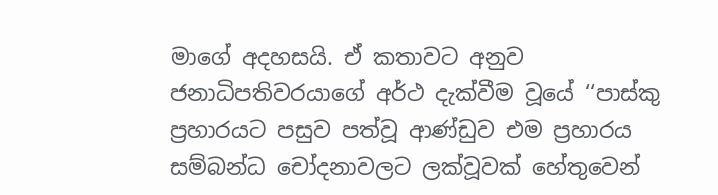මාගේ අදහසයි. ඒ කතාවට අනුව ජනාධිපතිවරයාගේ අර්ථ දැක්වීම වූයේ ‘‘පාස්කු ප්‍රහාරයට පසුව පත්වූ ආණ්ඩුව එම ප්‍රහාරය සම්බන්ධ චෝදනාවලට ලක්වූවක් හේතුවෙන්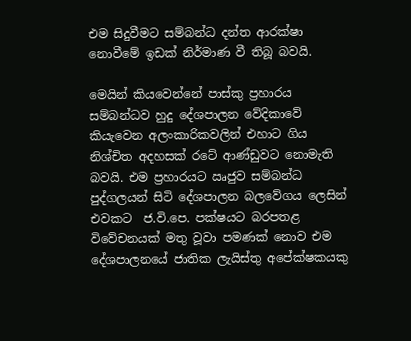එම සිදුවීමට සම්බන්ධ දන්ත ආරක්ෂා නොවීමේ ඉඩක් නිර්මාණ වී තිබූ බවයි.

මෙයින් කියවෙන්නේ පාස්කු ප්‍රහාරය සම්බන්ධව හුදු දේශපාලන වේදිකාවේ කියැවෙන අලංකාරිකවලින් එහාට ගිය නිශ්චිත අදහසක් රටේ ආණ්ඩුවට නොමැති බවයි. එම ප්‍රහාරයට ඍජුව සම්බන්ධ පුද්ගලයන් සිටි දේශපාලන බලවේගය ලෙසින් එවකට  ජ.වි.පෙ. පක්ෂයට බරපතළ විවේචනයක් මතු වූවා පමණක් නොව එම දේශපාලනයේ ජාතික ලැයිස්තු අපේක්ෂකයකු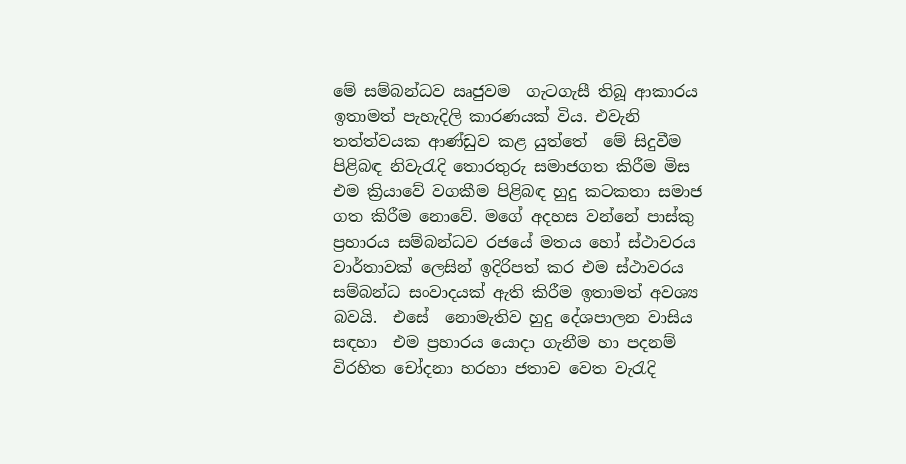මේ සම්බන්ධව ඍජුවම  ගැටගැසී තිබූ ආකාරය ඉතාමත් පැහැදිලි කාරණයක් විය. එවැනි තත්ත්වයක ආණ්ඩුව කළ යුත්තේ  මේ සිදුවීම පිළිබඳ නිවැරැදි තොරතුරු සමාජගත කිරීම මිස එම ක්‍රියාවේ වගකීම පිළිබඳ හුදු කටකතා සමාජ ගත කිරීම නොවේ. මගේ අදහස වන්නේ පාස්කු ප්‍රහාරය සම්බන්ධව රජයේ මතය හෝ ස්ථාවරය වාර්තාවක් ලෙසින් ඉදිරිපත් කර එම ස්ථාවරය සම්බන්ධ සංවාදයක් ඇති කිරීම ඉතාමත් අවශ්‍ය  බවයි.  එසේ  නොමැතිව හුදු දේශපාලන වාසිය සඳහා  එම ප්‍රහාරය යොදා ගැනීම හා පදනම් විරහිත චෝදනා හරහා ජතාව වෙත වැරැදි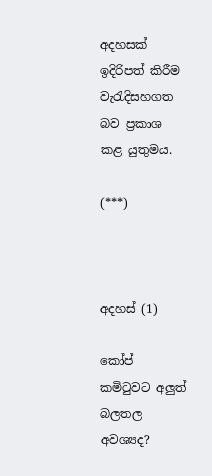අදහසක් ඉදිරිපත් කිරීම වැරැදිසහගත බව ප්‍රකාශ කළ යුතුමය.

(***)



අදහස් (1)

කෝප් කමිටුවට අලුත් බලතල අවශ්‍යද?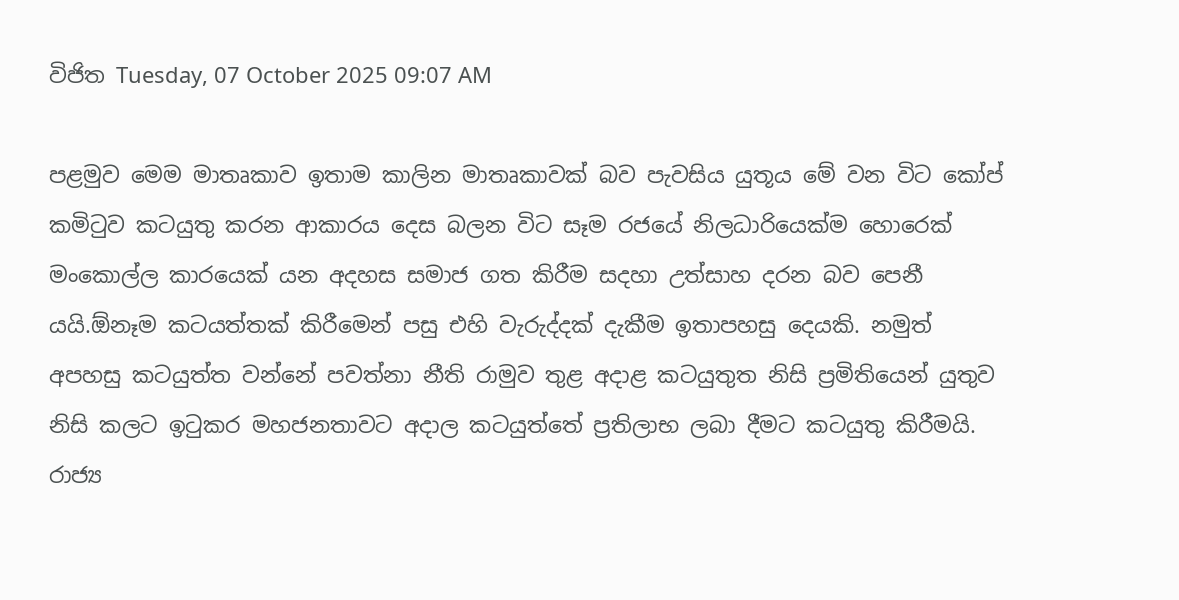විජිත Tuesday, 07 October 2025 09:07 AM

පළමුව මෙම මාතෘකාව ඉතාම කාලින මාතෘකාවක් බව පැවසිය යුතූය මේ වන විට කෝප් කමිටුව කටයුතු කරන ආකාරය දෙස බලන විට සෑම රජයේ නිලධාරියෙක්ම හොරෙක් මංකොල්ල කාරයෙක් යන අදහස සමාජ ගත කිරීම සදහා උත්සාහ දරන බව පෙනී යයි.ඕනෑම කටයත්තක් කිරීමෙන් පසු එහි වැරුද්දක් දැකීම ඉතාපහසු දෙයකි. නමුත් අපහසු කටයුත්ත වන්නේ පවත්නා නීති රාමුව තුළ අදාළ කටයුතුත නිසි ප්‍රමිතියෙන් යුතුව නිසි කලට ඉටුකර මහජනතාවට අදාල කටයුත්තේ ප්‍රතිලාභ ලබා දීමට කටයුතු කිරීමයි. රාජ්‍ය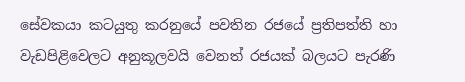සේවකයා කටයුතු කරනුයේ පවතින රජයේ ප්‍රතිපත්ති හා වැඩපිළිවෙලට අනුකූලවයි වෙනත් රජයක් බලයට පැරණි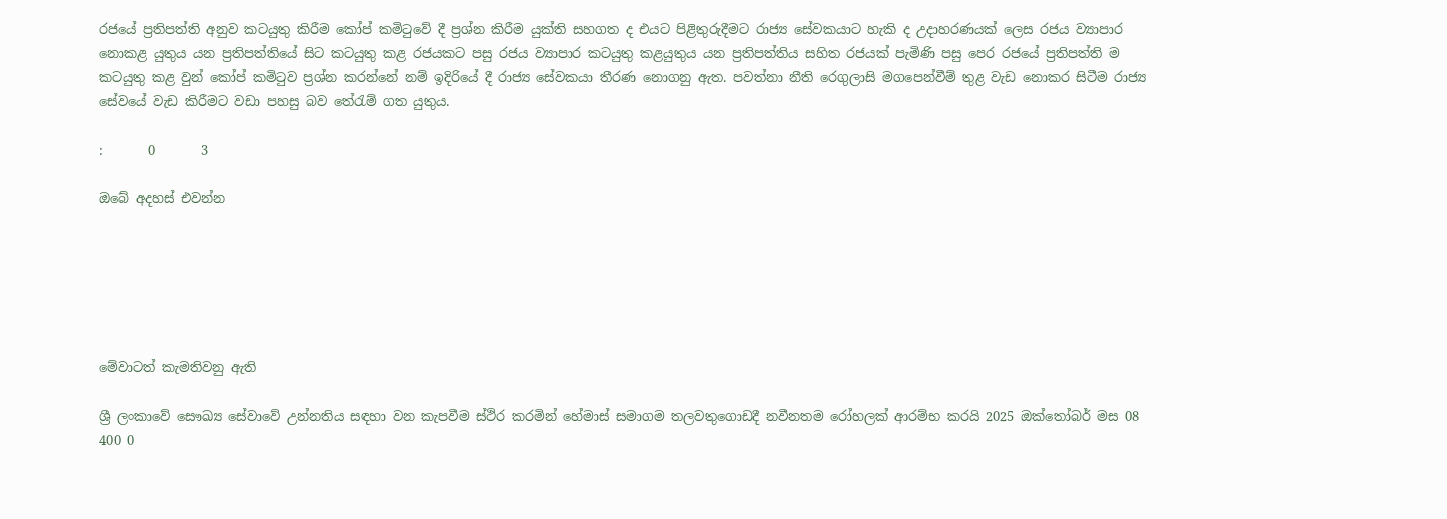රජයේ ප්‍රතිපත්ති අනුව කටයුතු කිරීම කෝප් කමිටු‌වේ දී ප්‍රශ්න කිරීම යුක්ති සහගත ද එයට පිළිතුරුදීමට රාජ්‍ය සේවකයාට හැකි ද උදාහරණයක් ලෙස රජය ව්‍යාපාර නොකළ යුතුය යන ප්‍රතිපත්තියේ සිට කටයුතු කළ රජයකට පසු රජය ව්‍යාපාර කටයුතු කළයුතුය යන ප්‍රතිපත්තිය සහිත රජයක් පැමිණි පසු පෙර රජයේ ප්‍රතිපත්ති ම කටයුතු කළ වුන් කෝප් කමිටුව ප්‍රශ්න කරන්නේ නම් ඉදිරියේ දී රාජ්‍ය සේවකයා තීරණ නොගනු ඇත. පවත්නා නීති රෙගුලාසි මගපෙන්වීම් තුළ වැඩ නොකර සිටීම රාජ්‍ය සේවයේ වැඩ කිරීමට වඩා පහසු බව තේරැම් ගත යුතුය.

:       0       3

ඔබේ අදහස් එවන්න






මේවාටත් කැමතිවනු ඇති

ශ්‍රී ලංකාවේ සෞඛ්‍ය සේවාවේ උන්නතිය සඳහා වන කැපවීම ස්ථිර කරමින් හේමාස් සමාගම තලවතුගොඩදී නවීනතම රෝහලක් ආරම්භ කරයි 2025 ඔක්තෝබර් මස 08 400 0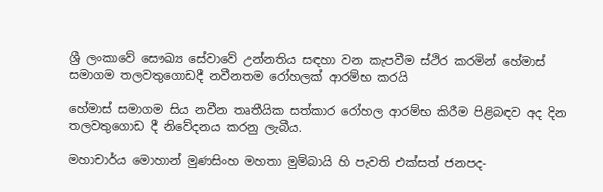ශ්‍රී ලංකාවේ සෞඛ්‍ය සේවාවේ උන්නතිය සඳහා වන කැපවීම ස්ථිර කරමින් හේමාස් සමාගම තලවතුගොඩදී නවීනතම රෝහලක් ආරම්භ කරයි

හේමාස් සමාගම සිය නවීන තෘතීයික සත්කාර රෝහල ආරම්භ කිරීම පිළිබඳව අද දින තලවතුගොඩ දී නිවේදනය කරනු ලැබීය.

මහාචාර්ය මොහාන් මුණසිංහ මහතා මුම්බායි හි පැවති එක්සත් ජනපද-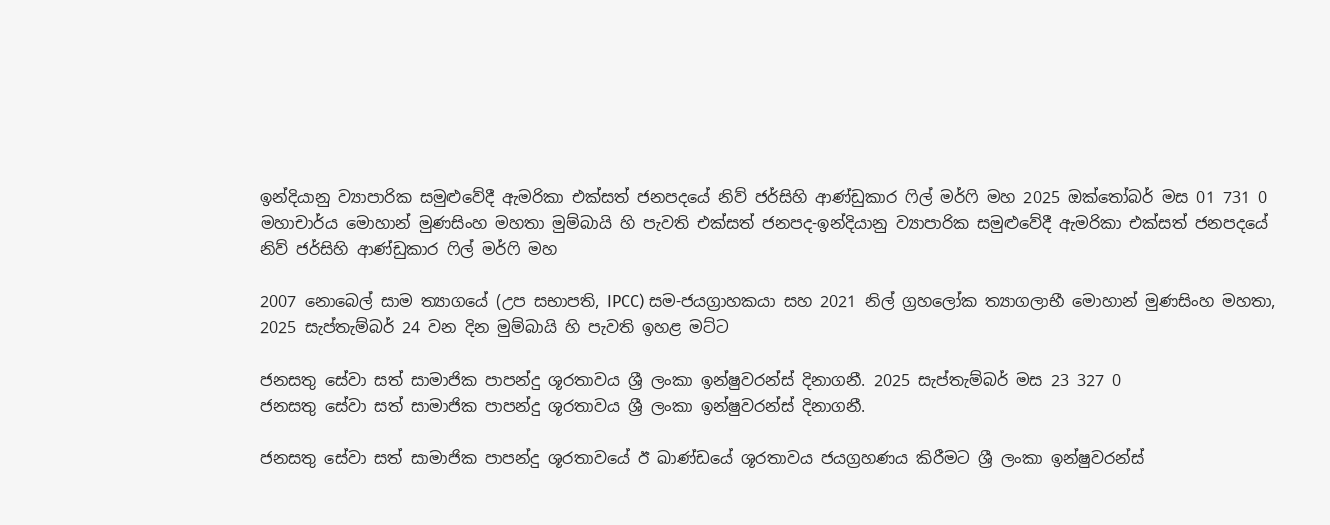ඉන්දියානු ව්‍යාපාරික සමුළුවේදී ඇමරිකා එක්සත් ජනපදයේ නිව් ජර්සිහි ආණ්ඩුකාර ෆිල් මර්ෆි මහ 2025 ඔක්තෝබර් මස 01 731 0
මහාචාර්ය මොහාන් මුණසිංහ මහතා මුම්බායි හි පැවති එක්සත් ජනපද-ඉන්දියානු ව්‍යාපාරික සමුළුවේදී ඇමරිකා එක්සත් ජනපදයේ නිව් ජර්සිහි ආණ්ඩුකාර ෆිල් මර්ෆි මහ

2007 නොබෙල් සාම ත්‍යාගයේ (උප සභාපති, IPCC) සම-ජයග්‍රාහකයා සහ 2021 නිල් ග්‍රහලෝක ත්‍යාගලාභී මොහාන් මුණසිංහ මහතා, 2025 සැප්තැම්බර් 24 වන දින මුම්බායි හි පැවති ඉහළ මට්ට

ජනසතු සේවා සත් සාමාජික පාපන්දු ශූරතාවය ශ්‍රී ලංකා ඉන්ෂුවරන්ස් දිනාගනී. 2025 සැප්තැම්බර් මස 23 327 0
ජනසතු සේවා සත් සාමාජික පාපන්දු ශූරතාවය ශ්‍රී ලංකා ඉන්ෂුවරන්ස් දිනාගනී.

ජනසතු සේවා සත් සාමාජික පාපන්දු ශූරතාවයේ ඊ ඛාණ්ඩයේ ශූරතාවය ජයග්‍රහණය කිරීමට ශ්‍රී ලංකා ඉන්ෂුවරන්ස්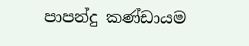පාපන්දු කණ්ඩායම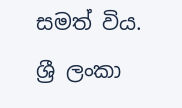සමත් විය. ශ්‍රී ලංකා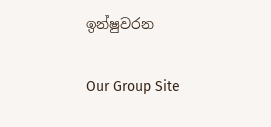ඉන්ෂුවරන

Our Group Site